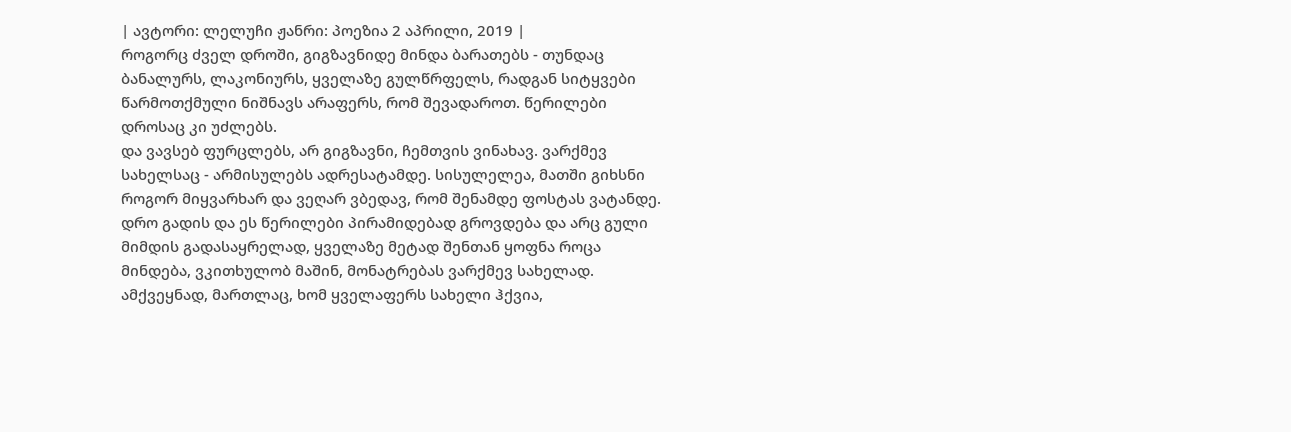| ავტორი: ლელუჩი ჟანრი: პოეზია 2 აპრილი, 2019 |
როგორც ძველ დროში, გიგზავნიდე მინდა ბარათებს - თუნდაც ბანალურს, ლაკონიურს, ყველაზე გულწრფელს, რადგან სიტყვები წარმოთქმული ნიშნავს არაფერს, რომ შევადაროთ. წერილები დროსაც კი უძლებს.
და ვავსებ ფურცლებს, არ გიგზავნი, ჩემთვის ვინახავ. ვარქმევ სახელსაც - არმისულებს ადრესატამდე. სისულელეა, მათში გიხსნი როგორ მიყვარხარ და ვეღარ ვბედავ, რომ შენამდე ფოსტას ვატანდე.
დრო გადის და ეს წერილები პირამიდებად გროვდება და არც გული მიმდის გადასაყრელად, ყველაზე მეტად შენთან ყოფნა როცა მინდება, ვკითხულობ მაშინ, მონატრებას ვარქმევ სახელად.
ამქვეყნად, მართლაც, ხომ ყველაფერს სახელი ჰქვია,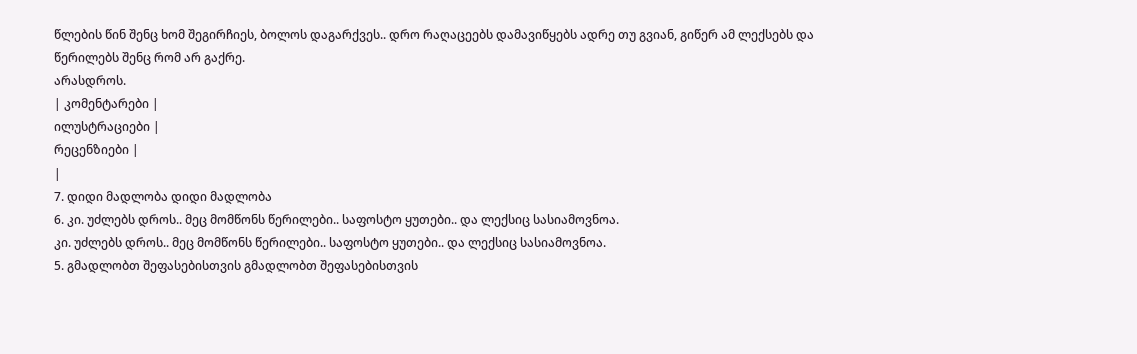წლების წინ შენც ხომ შეგირჩიეს, ბოლოს დაგარქვეს.. დრო რაღაცეებს დამავიწყებს ადრე თუ გვიან, გიწერ ამ ლექსებს და წერილებს შენც რომ არ გაქრე.
არასდროს.
| კომენტარები |
ილუსტრაციები |
რეცენზიები |
|
7. დიდი მადლობა დიდი მადლობა
6. კი. უძლებს დროს.. მეც მომწონს წერილები.. საფოსტო ყუთები.. და ლექსიც სასიამოვნოა.
კი. უძლებს დროს.. მეც მომწონს წერილები.. საფოსტო ყუთები.. და ლექსიც სასიამოვნოა.
5. გმადლობთ შეფასებისთვის გმადლობთ შეფასებისთვის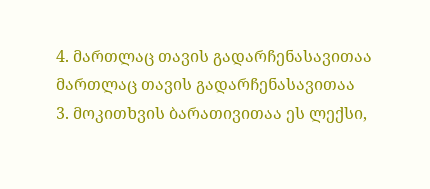4. მართლაც თავის გადარჩენასავითაა მართლაც თავის გადარჩენასავითაა
3. მოკითხვის ბარათივითაა ეს ლექსი,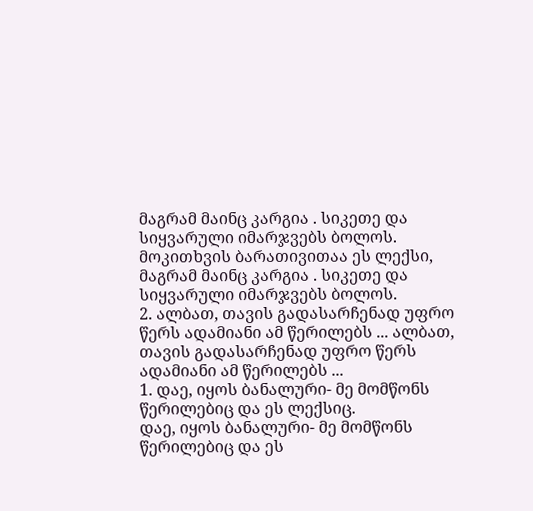მაგრამ მაინც კარგია . სიკეთე და სიყვარული იმარჯვებს ბოლოს.
მოკითხვის ბარათივითაა ეს ლექსი, მაგრამ მაინც კარგია . სიკეთე და სიყვარული იმარჯვებს ბოლოს.
2. ალბათ, თავის გადასარჩენად უფრო წერს ადამიანი ამ წერილებს ... ალბათ, თავის გადასარჩენად უფრო წერს ადამიანი ამ წერილებს ...
1. დაე, იყოს ბანალური- მე მომწონს წერილებიც და ეს ლექსიც.
დაე, იყოს ბანალური- მე მომწონს წერილებიც და ეს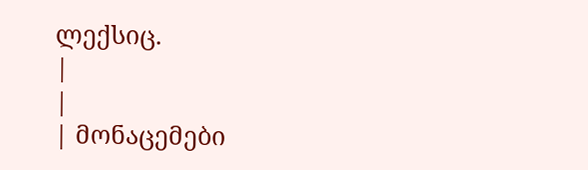ლექსიც.
|
|
| მონაცემები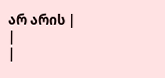არ არის |
|
|